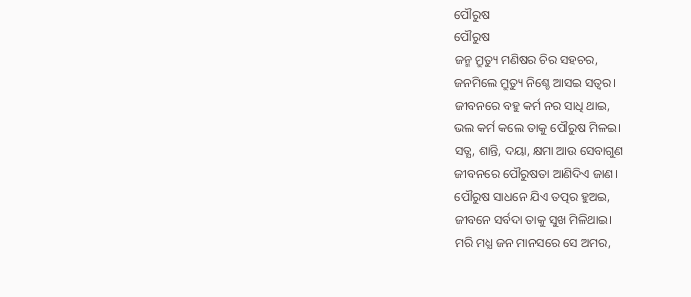ପୌରୁଷ
ପୌରୁଷ
ଜନ୍ମ ମ୍ରୁତ୍ୟୁ ମଣିଷର ଚିର ସହଚର,
ଜନମିଲେ ମ୍ରୁତ୍ୟୁ ନିଶ୍ଚେ ଆସଇ ସତ୍ୱର।
ଜୀବନରେ ବହୁ କର୍ମ ନର ସାଧି ଥାଇ,
ଭଲ କର୍ମ କଲେ ତାକୁ ପୌରୁଷ ମିଳଇ।
ସତ୍ଯ, ଶାନ୍ତି, ଦୟା, କ୍ଷମା ଆଉ ସେବାଗୁଣ
ଜୀବନରେ ପୌରୁଷତା ଆଣିଦିଏ ଜାଣ।
ପୌରୁଷ ସାଧନେ ଯିଏ ତତ୍ପର ହୁଅଇ,
ଜୀବନେ ସର୍ବଦା ତାକୁ ସୁଖ ମିଳିଥାଇ।
ମରି ମଧ୍ଯ ଜନ ମାନସରେ ସେ ଅମର,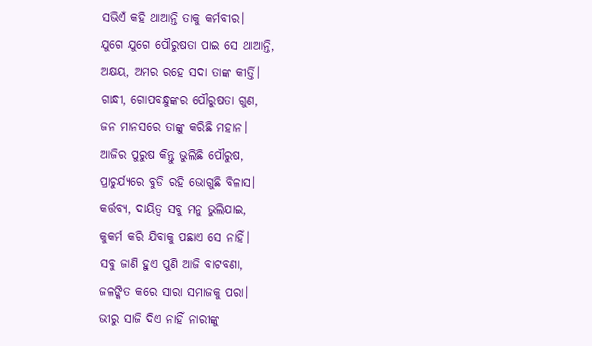ସଭିଏଁ କହି ଥାଆନ୍ତି ତାକୁ କର୍ମବୀର।
ଯୁଗେ ଯୁଗେ ପୌରୁଷତା ପାଇ ସେ ଥାଆନ୍ତି,
ଅକ୍ଷୟ, ଅମର ରହେ ସଦା ତାଙ୍କ କୀର୍ତ୍ତି।
ଗାନ୍ଧୀ, ଗୋପବନ୍ଧୁଙ୍କର ପୌରୁଷତା ଗୁଣ,
ଜନ ମାନସରେ ତାଙ୍କୁ କରିଛି ମହାନ।
ଆଜିର ପୁରୁଷ କିନ୍ତୁ ଭୁଲିଛି ପୌରୁଷ,
ପ୍ରାଚୁର୍ଯ୍ୟରେ ବୁଡି ରହି ଭୋଗୁଛି ବିଳାସ।
କର୍ତ୍ତବ୍ୟ, ଦାୟିତ୍ୱ ସବୁ ମନୁ ଭୁଲିଯାଇ,
କୁକର୍ମ କରି ଯିବାକୁ ପଛାଏ ସେ ନାହିଁ।
ସବୁ ଜାଣି ହୁଏ ପୁଣି ଆଜି ବାଟବଣା,
ଜଳଙ୍କିତ କରେ ସାରା ସମାଜକୁ ପରା।
ଭୀରୁ ସାଜି ଦିଏ ନାହିଁ ନାରୀଙ୍କୁ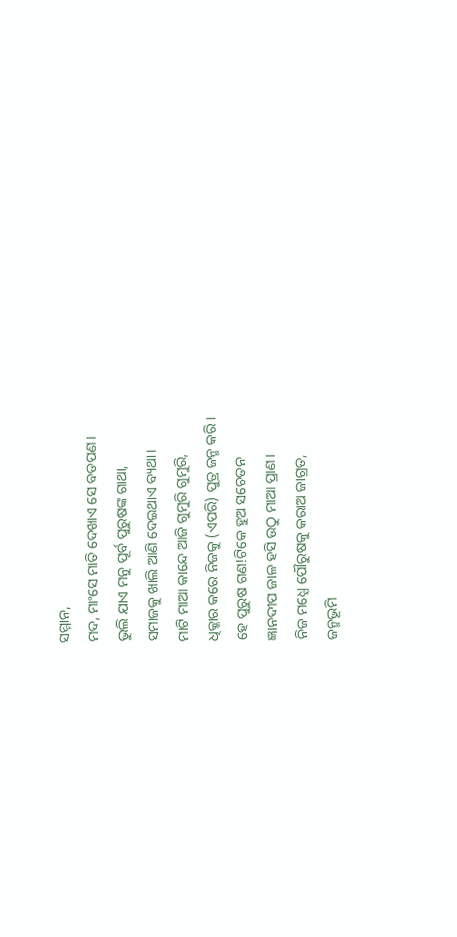ସମ୍ମାନ,
ମଦ, ମାଂସେ ମାତି ଦେଖାଏ ସେ ବଡପଣ।
ଭୁଲି ଯାଏ ମନୁ ପୂର୍ବ ପୁରୁଷଙ୍କ ଗାଥା,
ସମାଜକୁ ଖାଲି ଆଣି ଦେଇଥାଏ ବ୍ୟଥା।
ମାଟି ମାଆ କାନ୍ଦେ ଆଜି ଗୁମୁରି ଗୁମୁରି,
ଧିକ୍କାର କରେ ନିଜକୁ (ଏପରି) ପୁତ୍ର ଜନ୍ମ କରି।
ହେ ପୁରୁଷ ଗଣ!ଟିକେ ହୁଅ ସଚେତନ
ଜ୍ଞାନଦୀପ ଜାଳ ହସି ଉଠୁ ମାଆ ପ୍ରାଣ।
ନିଜ ମଧ୍ଯେ ପୌରୁଷକୁ କରାଅ ଜାଗ୍ରତ,
ଜନ୍ମଭୂମି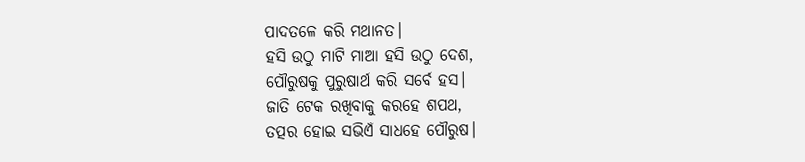ପାଦତଳେ କରି ମଥାନତ।
ହସି ଉଠୁ ମାଟି ମାଆ ହସି ଉଠୁ ଦେଶ,
ପୌରୁଷକୁ ପୁରୁଷାର୍ଥ କରି ସର୍ବେ ହସ।
ଜାତି ଟେକ ରଖିବାକୁ କରହେ ଶପଥ,
ତତ୍ପର ହୋଇ ସଭିଏଁ ସାଧହେ ପୌରୁଷ।